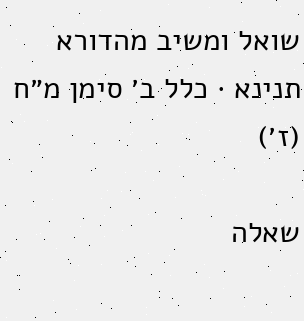שואל ומשיב מהדורא תנינא · כלל ב׳ סימן מ״ח (ז׳)

שאלה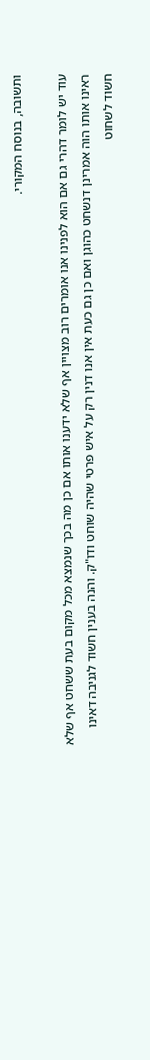ותשובה, בנוסח המקורי.

עוד יש לומר דהרי גם אם הוא לפנינו אנו אומרים רוב מצויין אף שלא ידענו אותו אם כן מה בכך שנמצא מכל מקום בעת ששחט אף שלא ראינו אותו הוה אמרינן דנשחט כהוגן ואם כן גם כעת אין אנו דנין רק על איש פרטי שהיה שוחט ודו"ק. והנה בענין חשוד לגניבה דאינו חשוד לשחוט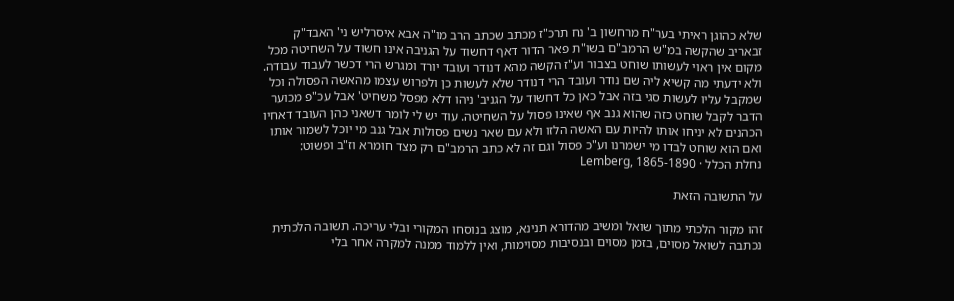שלא כהוגן ראיתי בער"ח מרחשון ב' נח תרכ"ז מכתב שכתב הרב מו"ה אבא איסרליש ני' האבד"ק זבאריב שהקשה במ"ש הרמב"ם בשו"ת פאר הדור דאף דחשוד על הגניבה אינו חשוד על השחיטה מכל מקום אין ראוי לעשותו שוחט בצבור וע"ז הקשה מהא דנודר ועובד יורד ומגרש הרי דכשר לעבוד עבודה. ולא ידעתי מה קשיא ליה שם נודר ועובד הרי דנודר שלא לעשות כן ולפרוש עצמו מהאשה הפסולה וכל שמקבל עליו לעשות סגי בזה אבל כאן כל דחשוד על הגניב' ניהו דלא מפסל משחיט' אבל עכ"פ מכוער הדבר לקבל שוחט כזה שהוא גנב אף שאינו פסול על השחיטה. עוד יש לי לומר דשאני כהן העובד דאחיו הכהנים לא יניחו אותו להיות עם האשה הלזו ולא עם שאר נשים פסולות אבל גנב מי יוכל לשמור אותו ואם הוא שוחט לבדו מי ישמרנו וע"כ פסול וגם זה לא כתב הרמב"ם רק מצד חומרא וז"ב ופשוט:
נחלת הכלל · Lemberg, 1865-1890

על התשובה הזאת

זהו מקור הלכתי מתוך שואל ומשיב מהדורא תנינא, מוצג בנוסחו המקורי ובלי עריכה. תשובה הלכתית נכתבה לשואל מסוים, בזמן מסוים ובנסיבות מסוימות, ואין ללמוד ממנה למקרה אחר בלי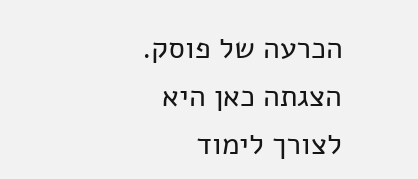הכרעה של פוסק. הצגתה כאן היא לצורך לימוד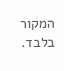המקור בלבד.